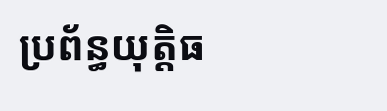ប្រព័ន្ធយុត្តិធ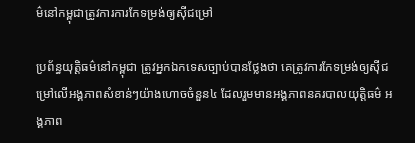ម៌នៅកម្ពុជាត្រូវការការកែទម្រង់ឲ្យស៊ីជម្រៅ

ប្រព័ន្ធយុត្តិធម៌នៅកម្ពុជា ត្រូវអ្នកឯកទេសច្បាប់បានថ្លែងថា គេត្រូវការកែទម្រង់ឲ្យស៊ីជម្រៅលើអង្គភាពសំខាន់ៗយ៉ាងហោចចំនួន៤ ដែលរួមមានអង្គភាពនគរបាលយុត្តិធម៌ អង្គភាព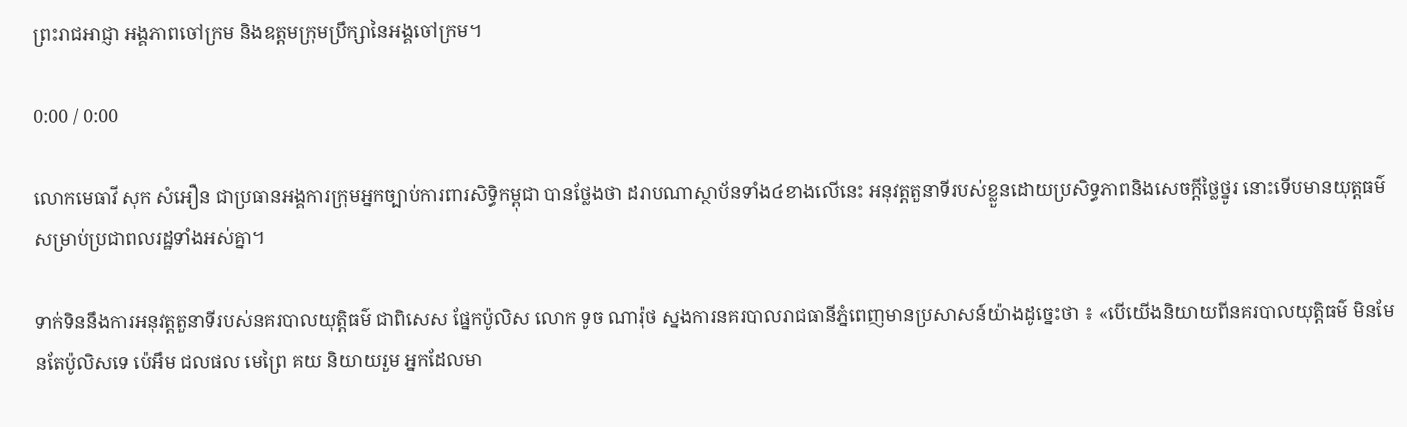ព្រះរាជអាជ្ញា អង្គភាពចៅក្រម និងឧត្តមក្រុមប្រឹក្សានៃអង្គចៅក្រម។

0:00 / 0:00

លោកមេធាវី សុក សំអឿន ជាប្រធានអង្គការក្រុមអ្នកច្បាប់ការពារសិទ្ធិកម្ពុជា បានថ្លែងថា ដរាបណាស្ថាប័នទាំង៤ខាងលើនេះ អនុវត្តតួនាទីរបស់ខ្លួនដោយប្រសិទ្ធភាពនិងសេចក្ដីថ្លៃថ្នូរ នោះទើបមានយុត្តធម៌សម្រាប់ប្រជាពលរដ្ឋទាំងអស់គ្នា។

ទាក់ទិននឹងការអនុវត្តតួនាទីរបស់នគរបាលយុត្តិធម៌ ជាពិសេស ផ្នែកប៉ូលិស លោក ទូច ណារ៉ុថ ស្នងការនគរបាលរាជធានីភ្នំពេញមានប្រសាសន៍យ៉ាងដូច្នេះថា ៖ «បើយើងនិយាយពីនគរបាលយុត្តិធម៌ មិនមែនតែប៉ូលិសទេ ប៉េអឹម ជលផល មេព្រៃ គយ និយាយរួម អ្នកដែលមា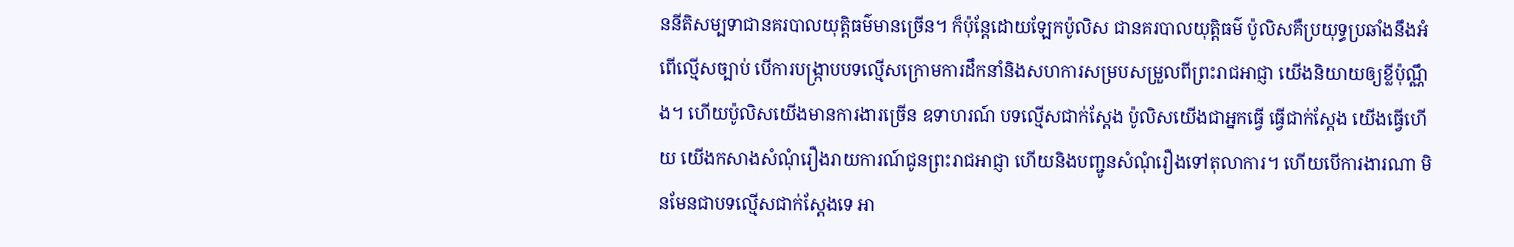ននីតិសម្បទាជានគរបាលយុត្តិធម៌មានច្រើន។ ក៏ប៉ុន្តែដោយឡែកប៉ូលិស ជានគរបាលយុត្តិធម៌ ប៉ូលិសគឺប្រយុទ្ធប្រឆាំងនឹងអំពើល្មើសច្បាប់ បើការបង្រ្កាបបទល្មើសក្រោមការដឹកនាំនិងសហការសម្របសម្រួលពីព្រះរាជអាជ្ញា យើងនិយាយឲ្យខ្លីប៉ុណ្ណឹង។ ហើយប៉ូលិសយើងមានការងារច្រើន ឧទាហរណ៍ បទល្មើសជាក់ស្ដែង ប៉ូលិសយើងជាអ្នកធ្វើ ធ្វើជាក់ស្ដែង យើងធ្វើហើយ យើងកសាងសំណុំរឿងរាយការណ៍ជូនព្រះរាជអាជ្ញា ហើយនិងបញ្ជូនសំណុំរឿងទៅតុលាការ។ ហើយបើការងារណា មិនមែនជាបទល្មើសជាក់ស្ដែងទេ អា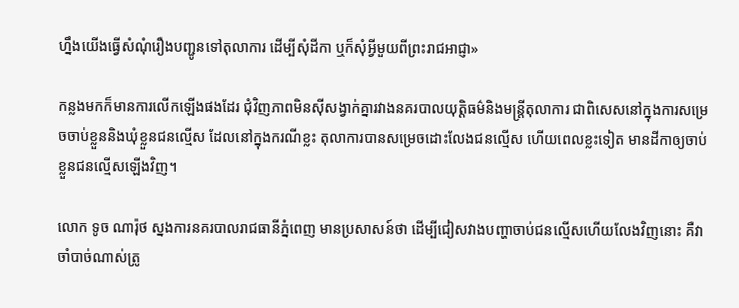ហ្នឹងយើងធ្វើសំណុំរឿងបញ្ជូនទៅតុលាការ ដើម្បីសុំដីកា ឬក៏សុំអ្វីមួយពីព្រះរាជអាជ្ញា»

កន្លងមកក៏មានការលើកឡើងផងដែរ ជុំវិញភាពមិនស៊ីសង្វាក់គ្នារវាងនគរបាលយុត្តិធម៌និងមន្ត្រីតុលាការ ជាពិសេសនៅក្នុងការសម្រេចចាប់ខ្លួននិងឃុំខ្លួនជនល្មើស ដែលនៅក្នុងករណីខ្លះ តុលាការបានសម្រេចដោះលែងជនល្មើស ហើយពេលខ្លះទៀត មានដីកាឲ្យចាប់ខ្លួនជនល្មើសឡើងវិញ។

លោក ទូច ណារ៉ុថ ស្នងការនគរបាលរាជធានីភ្នំពេញ មានប្រសាសន៍ថា ដើម្បីជៀសវាងបញ្ហាចាប់ជនល្មើសហើយលែងវិញនោះ គឺវាចាំបាច់ណាស់ត្រូ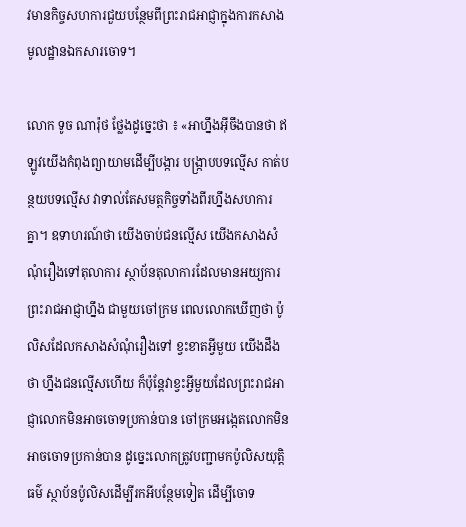វមានកិច្ចសហការជួយបន្ថែមពីព្រះរាជអាជ្ញាក្នុងការកសាងមូលដ្ឋានឯកសារចោទ។

លោក ទូច ណារ៉ុថ ថ្លែងដូច្នេះថា ៖ «អាហ្នឹងអ៊ីចឹងបានថា ឥឡូវយើងកំពុងព្យាយាមដើម្បីបង្ការ បង្រ្កាបបទល្មើស កាត់បន្ថយបទល្មើស វាទាល់តែសមត្ថកិច្ចទាំងពីរហ្នឹងសហការគ្នា។ ឧទាហរណ៍ថា យើងចាប់ជនល្មើស យើងកសាងសំណុំរឿងទៅតុលាការ ស្ថាប័នតុលាការដែលមានអយ្យការ ព្រះរាជអាជ្ញាហ្នឹង ជាមួយចៅក្រម ពេលលោកឃើញថា ប៉ូលិសដែលកសាងសំណុំរឿងទៅ ខ្វះខាតអ្វីមួយ យើងដឹងថា ហ្នឹងជនល្មើសហើយ ក៏ប៉ុន្តែវាខ្វះអ្វីមួយដែលព្រះរាជអាជ្ញាលោកមិនអាចចោទប្រកាន់បាន ចៅក្រមអង្កេតលោកមិនអាចចោទប្រកាន់បាន ដូច្នេះលោកត្រូវបញ្ជាមកប៉ូលិសយុត្តិធម៌ ស្ថាប័នប៉ូលិសដើម្បីរកអីបន្ថែមទៀត ដើម្បីចោទ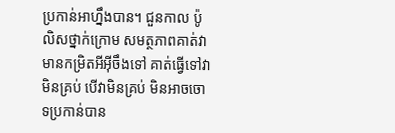ប្រកាន់អាហ្នឹងបាន។ ជួនកាល ប៉ូលិសថ្នាក់ក្រោម សមត្ថភាពគាត់វាមានកម្រិតអីអ៊ីចឹងទៅ គាត់ធ្វើទៅវាមិនគ្រប់ បើវាមិនគ្រប់ មិនអាចចោទប្រកាន់បាន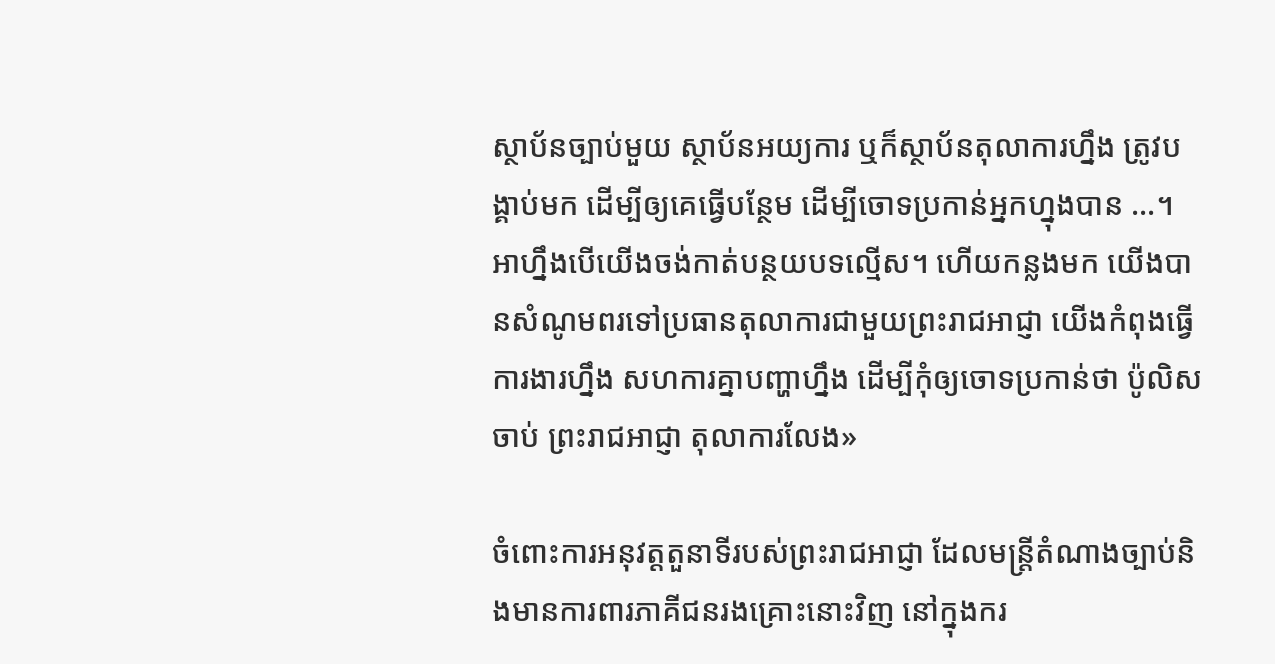ស្ថាប័នច្បាប់មួយ ស្ថាប័នអយ្យការ ឬក៏ស្ថាប័នតុលាការហ្នឹង ត្រូវបង្គាប់មក ដើម្បីឲ្យគេធ្វើបន្ថែម ដើម្បីចោទប្រកាន់អ្នកហ្នុងបាន ...។ អាហ្នឹងបើយើងចង់កាត់បន្ថយបទល្មើស។ ហើយកន្លងមក យើងបានសំណូមពរទៅប្រធានតុលាការជាមួយព្រះរាជអាជ្ញា យើងកំពុងធ្វើការងារហ្នឹង សហការគ្នាបញ្ហាហ្នឹង ដើម្បីកុំឲ្យចោទប្រកាន់ថា ប៉ូលិសចាប់ ព្រះរាជអាជ្ញា តុលាការលែង»

ចំពោះការអនុវត្តតួនាទីរបស់ព្រះរាជអាជ្ញា ដែលមន្ត្រីតំណាងច្បាប់និងមានការពារភាគីជនរងគ្រោះនោះវិញ នៅក្នុងករ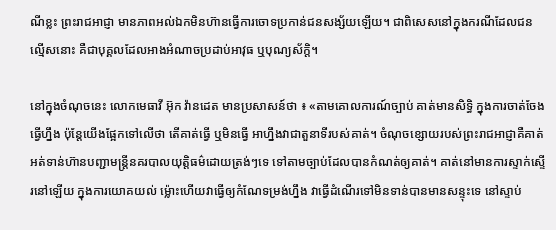ណីខ្លះ ព្រះរាជអាជ្ញា មានភាពអល់ឯកមិនហ៊ានធ្វើការចោទប្រកាន់ជនសង្ស័យឡើយ។ ជាពិសេសនៅក្នុងករណីដែលជនល្មើសនោះ គឺជាបុគ្គលដែលអាងអំណាចប្រដាប់អាវុធ ឬបុណ្យស័ក្តិ។

នៅក្នុងចំណុចនេះ លោកមេធាវី អ៊ុក វ៉ានដេត មានប្រសាសន៍ថា ៖ «តាមគោលការណ៍ច្បាប់ គាត់មានសិទ្ធិ ក្នុងការចាត់ចែងធ្វើហ្នឹង ប៉ុន្តែយើងផ្អែកទៅលើថា តើគាត់ធ្វើ ឬមិនធ្វើ អាហ្នឹងវាជាតួនាទីរបស់គាត់។ ចំណុចខ្សោយរបស់ព្រះរាជអាជ្ញាគឺគាត់អត់ទាន់ហ៊ានបញ្ជាមន្រ្តីនគរបាលយុត្តិធម៌ដោយត្រង់ៗទេ ទៅតាមច្បាប់ដែលបានកំណត់ឲ្យគាត់។ គាត់នៅមានការស្ទាក់ស្ទើរនៅឡើយ ក្នុងការយោគយល់ ម្ល៉ោះហើយវាធ្វើឲ្យកំណែទម្រង់ហ្នឹង វាធ្វើដំណើរទៅមិនទាន់បានមានសន្ទុះទេ នៅស្ទាប់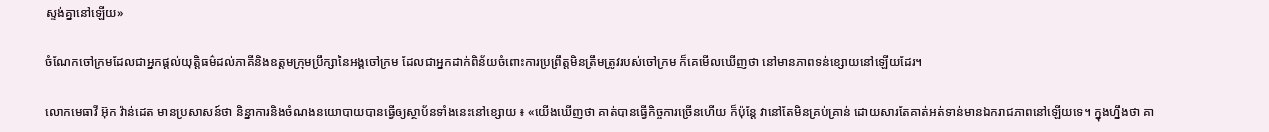ស្ទង់គ្នានៅឡើយ»

ចំណែកចៅក្រមដែលជាអ្នកផ្តល់យុត្តិធម៌ដល់ភាគីនិងឧត្តមក្រុមប្រឹក្សានៃអង្គចៅក្រម ដែលជាអ្នកដាក់ពិន័យចំពោះការប្រព្រឹត្តមិនត្រឹមត្រូវរបស់ចៅក្រម ក៏គេមើលឃើញថា នៅមានភាពទន់ខ្សោយនៅឡើយដែរ។

លោកមេធាវី អ៊ុក វ៉ាន់ដេត មានប្រសាសន៍ថា និន្នាការនិងចំណងនយោបាយបានធ្វើឲ្យស្ថាប័នទាំងនេះនៅខ្សោយ ៖ «យើងឃើញថា គាត់បានធ្វើកិច្ចការច្រើនហើយ ក៏ប៉ុន្តែ វានៅតែមិនគ្រប់គ្រាន់ ដោយសារតែគាត់អត់ទាន់មានឯករាជភាពនៅឡើយទេ។ ក្នុងហ្នឹងថា គា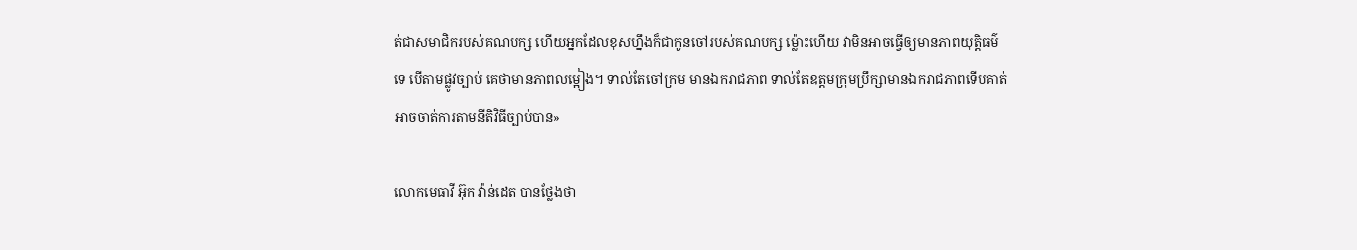ត់ជាសមាជិករបស់គណបក្ស ហើយអ្នកដែលខុសហ្នឹងក៏ជាកូនចៅរបស់គណបក្ស ម្ល៉ោះហើយ វាមិនអាចធ្វើឲ្យមានភាពយុត្តិធម៌ទេ បើតាមផ្លូវច្បាប់ គេថាមានភាពលម្អៀង។ ទាល់តែចៅក្រម មានឯករាជភាព ទាល់តែឧត្ដមក្រុមប្រឹក្សាមានឯករាជភាពទើបគាត់អាចចាត់ការតាមនីតិវិធីច្បាប់បាន»

លោកមេធាវី អ៊ុក វ៉ាន់ដេត បានថ្លែងថា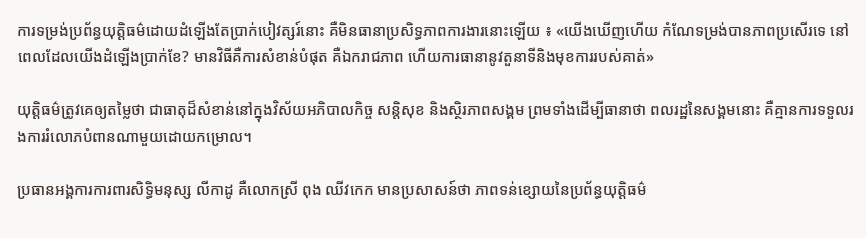ការទម្រង់ប្រព័ន្ធយុត្តិធម៌ដោយដំឡើងតែប្រាក់បៀវត្សរ៍នោះ គឺមិនធានាប្រសិទ្ធភាពការងារនោះឡើយ ៖ «យើងឃើញហើយ កំណែទម្រង់បានភាពប្រសើរទេ នៅពេលដែលយើងដំឡើងប្រាក់ខែ? មានវិធីគឺការសំខាន់បំផុត គឺឯករាជភាព ហើយការធានានូវតួនាទីនិងមុខការរបស់គាត់»

យុត្តិធម៌ត្រូវគេឲ្យតម្លៃថា ជាធាតុដ៏សំខាន់នៅក្នុងវិស័យអភិបាលកិច្ច សន្តិសុខ និងស្ថិរភាពសង្គម ព្រមទាំងដើម្បីធានាថា ពលរដ្ឋនៃសង្គមនោះ គឺគ្មានការទទួលរងការរំលោភបំពានណាមួយដោយកម្រោល។

ប្រធានអង្គការការពារសិទ្ធិមនុស្ស លីកាដូ គឺលោកស្រី ពុង ឈីវកេក មានប្រសាសន៍ថា ភាពទន់ខ្សោយនៃប្រព័ន្ធយុត្តិធម៌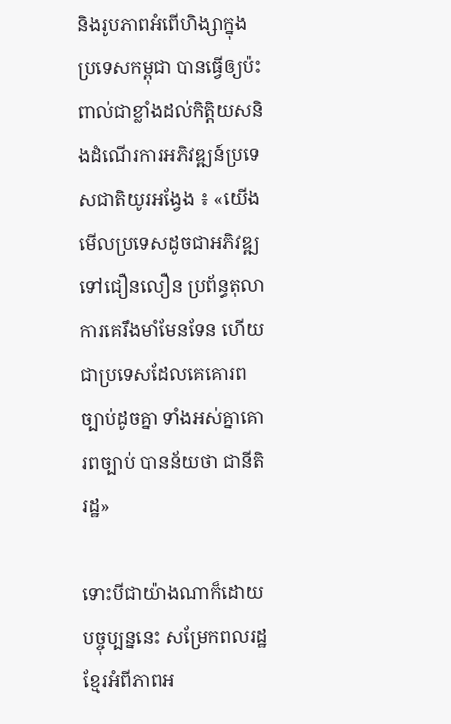និងរូបភាពអំពើហិង្សាក្នុងប្រទេសកម្ពុជា បានធ្វើឲ្យប៉ះពាល់ជាខ្លាំងដល់កិត្តិយសនិងដំណើរការអភិវឌ្ឍន៍ប្រទេសជាតិយូរអង្វែង ៖ «យើងមើលប្រទេសដូចជាអភិវឌ្ឍទៅជឿនលឿន ប្រព័ន្ធតុលាការគេរឹងមាំមែនទែន ហើយជាប្រទេសដែលគេគោរពច្បាប់ដូចគ្នា ទាំងអស់គ្នាគោរពច្បាប់ បានន័យថា ជានីតិរដ្ឋ»

ទោះបីជាយ៉ាងណាក៏ដោយ បច្ចុប្បន្ននេះ សម្រែកពលរដ្ឋខ្មែរអំពីភាពអ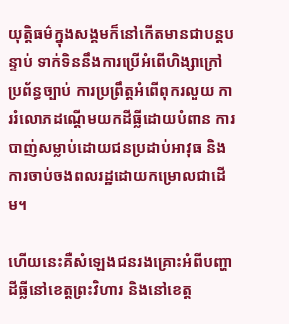យុត្តិធម៌ក្នុងសង្គមក៏នៅកើតមានជាបន្តបន្ទាប់ ទាក់ទិននឹងការប្រើអំពើហិង្សាក្រៅប្រព័ន្ធច្បាប់ ការប្រព្រឹត្តអំពើពុករលួយ ការរំលោភដណ្តើមយកដីធ្លីដោយបំពាន ការបាញ់សម្លាប់ដោយជនប្រដាប់អាវុធ និងការចាប់ចងពលរដ្ឋដោយកម្រោលជាដើម។

ហើយនេះគឺសំឡេងជនរងគ្រោះអំពីបញ្ហាដីធ្លីនៅខេត្តព្រះវិហារ និងនៅខេត្ត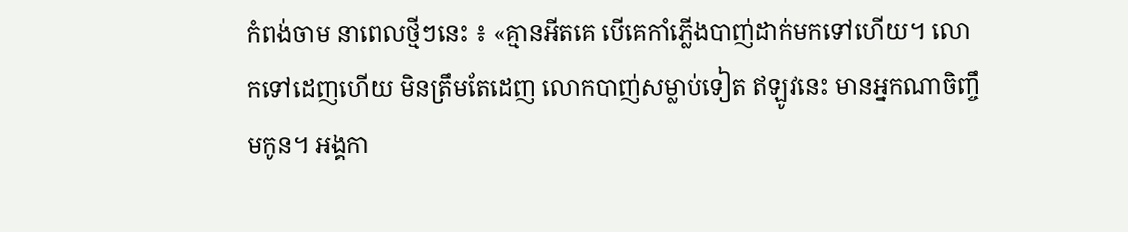កំពង់ចាម នាពេលថ្មីៗនេះ ៖ «គ្មានអីតគេ បើគេកាំភ្លើងបាញ់ដាក់មកទៅហើយ។ លោកទៅដេញហើយ មិនត្រឹមតែដេញ លោកបាញ់សម្លាប់ទៀត ឥឡូវនេះ មានអ្នកណាចិញ្ចឹមកូន។ អង្គកា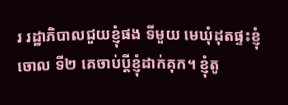រ រដ្ឋាភិបាលជួយខ្ញុំផង ទីមួយ មេឃុំដុតផ្ទះខ្ញុំចោល ទី២ គេចាប់ប្ដីខ្ញុំដាក់គុក។ ខ្ញុំតូ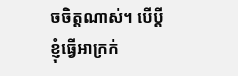ចចិត្តណាស់។ បើប្ដីខ្ញុំធ្វើអាក្រក់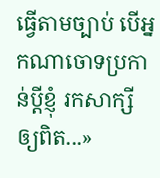ធ្វើតាមច្បាប់ បើអ្នកណាចោទប្រកាន់ប្ដីខ្ញុំ រកសាក្សីឲ្យពិត...»